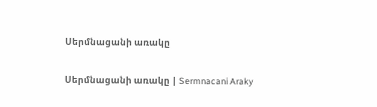Սերմնացանի առակը

Սերմնացանի առակը | Sermnacani Araky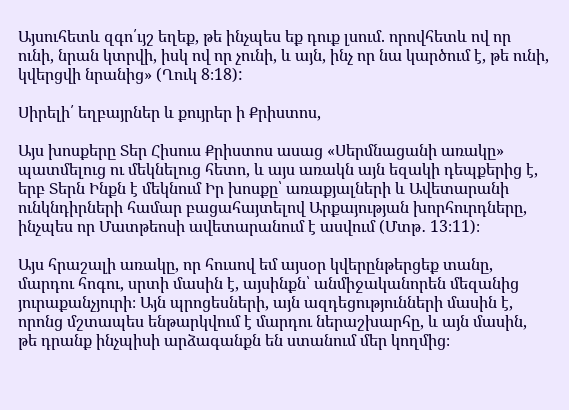Այսուհետև զգո՛ւյշ եղեք, թե ինչպես եք դուք լսում. որովհետև ով որ ունի, նրան կտրվի, իսկ ով որ չունի, և այն, ինչ որ նա կարծում է, թե ունի, կվերցվի նրանից» (Ղուկ 8։18):

Սիրելի՛ եղբայրներ և քույրեր ի Քրիստոս,

Այս խոսքերը Տեր Հիսուս Քրիստոս ասաց «Սերմնացանի առակը» պատմելուց ու մեկնելուց հետո, և այս առակն այն եզակի դեպքերից է, երբ Տերն Ինքն է մեկնում Իր խոսքը՝ առաքյալների և Ավետարանի ունկնդիրների համար բացահայտելով Արքայության խորհուրդները, ինչպես որ Մատթեոսի ավետարանում է ասվում (Մտթ․ 13։11)։

Այս հրաշալի առակը, որ հուսով եմ այսօր կվերընթերցեք տանը, մարդու հոգու, սրտի մասին է, այսինքն՝ անմիջականորեն մեզանից յուրաքանչյուրի։ Այն պրոցեսների, այն ազդեցությունների մասին է, որոնց մշտապես ենթարկվում է մարդու ներաշխարհը, և այն մասին, թե դրանք ինչպիսի արձագանքն են ստանում մեր կողմից։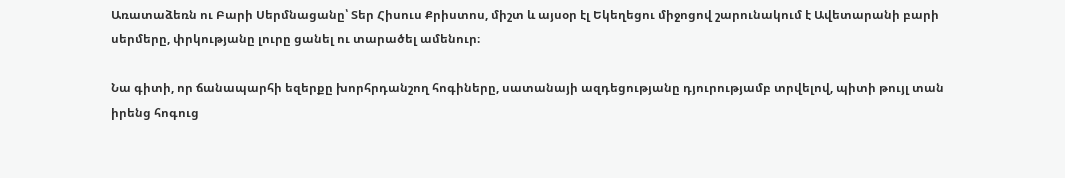Առատաձեռն ու Բարի Սերմնացանը՝ Տեր Հիսուս Քրիստոս, միշտ և այսօր էլ Եկեղեցու միջոցով շարունակում է Ավետարանի բարի սերմերը, փրկությանը լուրը ցանել ու տարածել ամենուր։

Նա գիտի, որ ճանապարհի եզերքը խորհրդանշող հոգիները, սատանայի ազդեցությանը դյուրությամբ տրվելով, պիտի թույլ տան իրենց հոգուց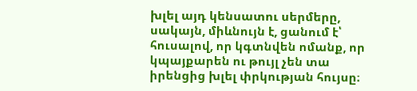խլել այդ կենսատու սերմերը, սակայն, միևնույն է, ցանում է՝ հուսալով, որ կգտնվեն ոմանք, որ կպայքարեն ու թույլ չեն տա իրենցից խլել փրկության հույսը։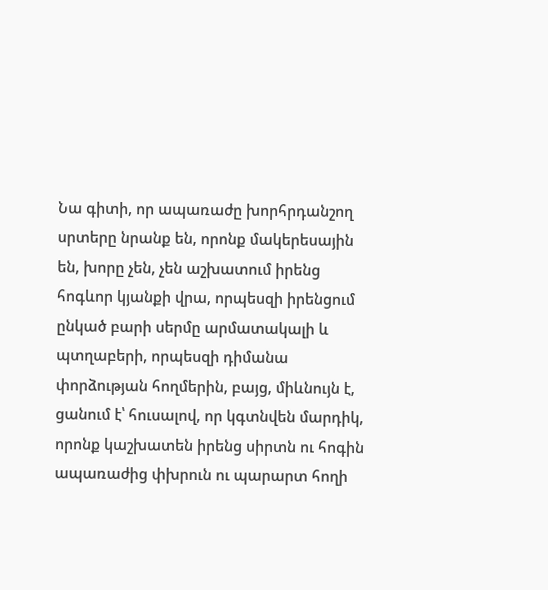Նա գիտի, որ ապառաժը խորհրդանշող սրտերը նրանք են, որոնք մակերեսային են, խորը չեն, չեն աշխատում իրենց հոգևոր կյանքի վրա, որպեսզի իրենցում ընկած բարի սերմը արմատակալի և պտղաբերի, որպեսզի դիմանա փորձության հողմերին, բայց, միևնույն է, ցանում է՝ հուսալով, որ կգտնվեն մարդիկ, որոնք կաշխատեն իրենց սիրտն ու հոգին ապառաժից փխրուն ու պարարտ հողի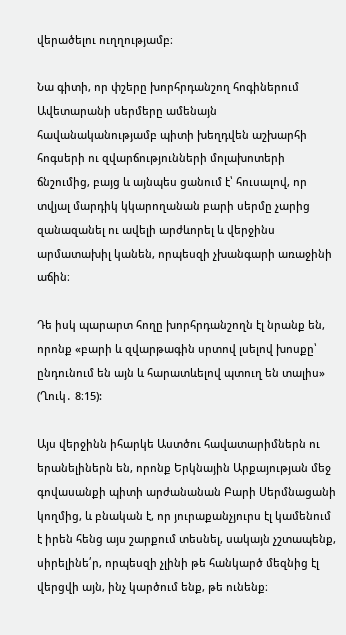վերածելու ուղղությամբ։

Նա գիտի, որ փշերը խորհրդանշող հոգիներում Ավետարանի սերմերը ամենայն հավանականությամբ պիտի խեղդվեն աշխարհի հոգսերի ու զվարճությունների մոլախոտերի ճնշումից, բայց և այնպես ցանում է՝ հուսալով, որ տվյալ մարդիկ կկարողանան բարի սերմը չարից զանազանել ու ավելի արժևորել և վերջինս արմատախիլ կանեն, որպեսզի չխանգարի առաջինի աճին։

Դե իսկ պարարտ հողը խորհրդանշողն էլ նրանք են, որոնք «բարի և զվարթագին սրտով լսելով խոսքը՝ ընդունում են այն և հարատևելով պտուղ են տալիս» (Ղուկ․ 8։15):

Այս վերջինն իհարկե Աստծու հավատարիմներն ու երանելիներն են, որոնք Երկնային Արքայության մեջ գովասանքի պիտի արժանանան Բարի Սերմնացանի կողմից, և բնական է, որ յուրաքանչյուրս էլ կամենում է իրեն հենց այս շարքում տեսնել, սակայն չշտապենք, սիրելինե՛ր, որպեսզի չլինի թե հանկարծ մեզնից էլ վերցվի այն, ինչ կարծում ենք, թե ունենք։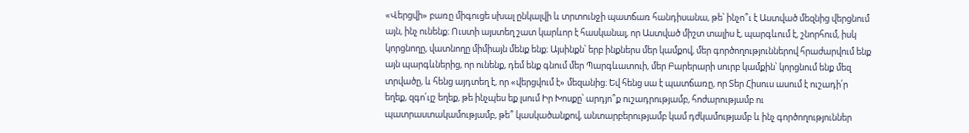«Վերցվի» բառը միգուցե սխալ ընկալվի և տրտունջի պատճառ հանդիսանա, թե՝ ինչո՞ւ է Աստված մեզնից վերցնում այն, ինչ ունենք։ Ուստի այստեղ շատ կարևոր է հասկանալ, որ Աստված միշտ տալիս է, պարգևում է, շնորհում, իսկ կորցնողը, վատնողը միմիայն մենք ենք։ Այսինքն՝ երբ ինքներս մեր կամքով, մեր գործողություններով հրաժարվում ենք այն պարգևներից, որ ունենք, դեմ ենք գնում մեր Պարգևատուի, մեր Բարերարի սուրբ կամքին՝ կորցնում ենք մեզ տրվածը, և հենց այդտեղ է, որ «վերցվում է» մեզանից։ Եվ հենց սա է պատճառը, որ Տեր Հիսուս ասում է ուշադի՛ր եղեք, զգո՛ւյշ եղեք, թե ինչպես եք լսում Իր Խոսքը՝ արդյո՞ք ուշադրությամբ, հոժարությամբ ու պատրաստակամությամբ, թե՞ կասկածանքով, անտարբերությամբ կամ դժկամությամբ և ինչ գործողություններ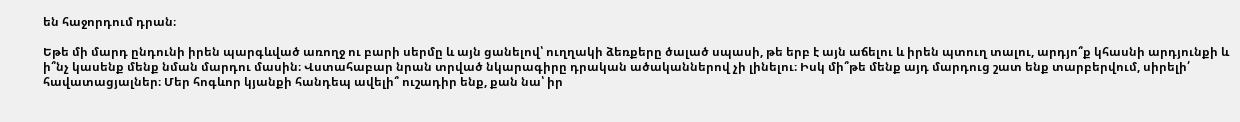են հաջորդում դրան։

Եթե մի մարդ ընդունի իրեն պարգևված առողջ ու բարի սերմը և այն ցանելով՝ ուղղակի ձեռքերը ծալած սպասի, թե երբ է այն աճելու և իրեն պտուղ տալու, արդյո՞ք կհասնի արդյունքի և ի՞նչ կասենք մենք նման մարդու մասին։ Վստահաբար նրան տրված նկարագիրը դրական ածականներով չի լինելու։ Իսկ մի՞թե մենք այդ մարդուց շատ ենք տարբերվում, սիրելի՛ հավատացյալներ։ Մեր հոգևոր կյանքի հանդեպ ավելի՞ ուշադիր ենք, քան նա՝ իր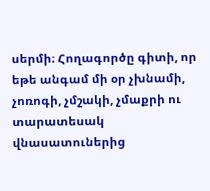սերմի։ Հողագործը գիտի, որ եթե անգամ մի օր չխնամի, չոռոգի, չմշակի, չմաքրի ու տարատեսակ վնասատուներից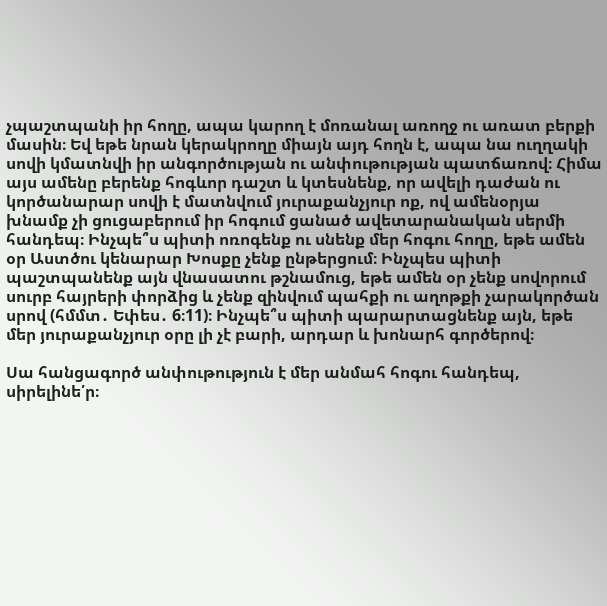չպաշտպանի իր հողը, ապա կարող է մոռանալ առողջ ու առատ բերքի մասին։ Եվ եթե նրան կերակրողը միայն այդ հողն է, ապա նա ուղղակի սովի կմատնվի իր անգործության ու անփութության պատճառով։ Հիմա այս ամենը բերենք հոգևոր դաշտ և կտեսնենք, որ ավելի դաժան ու կործանարար սովի է մատնվում յուրաքանչյուր ոք, ով ամենօրյա խնամք չի ցուցաբերում իր հոգում ցանած ավետարանական սերմի հանդեպ։ Ինչպե՞ս պիտի ոռոգենք ու սնենք մեր հոգու հողը, եթե ամեն օր Աստծու կենարար Խոսքը չենք ընթերցում։ Ինչպես պիտի պաշտպանենք այն վնասատու թշնամուց, եթե ամեն օր չենք սովորում սուրբ հայրերի փորձից և չենք զինվում պահքի ու աղոթքի չարակործան սրով (հմմտ․ Եփես․ 6։11)։ Ինչպե՞ս պիտի պարարտացնենք այն, եթե մեր յուրաքանչյուր օրը լի չէ բարի, արդար և խոնարհ գործերով։

Սա հանցագործ անփութություն է մեր անմահ հոգու հանդեպ, սիրելինե՛ր։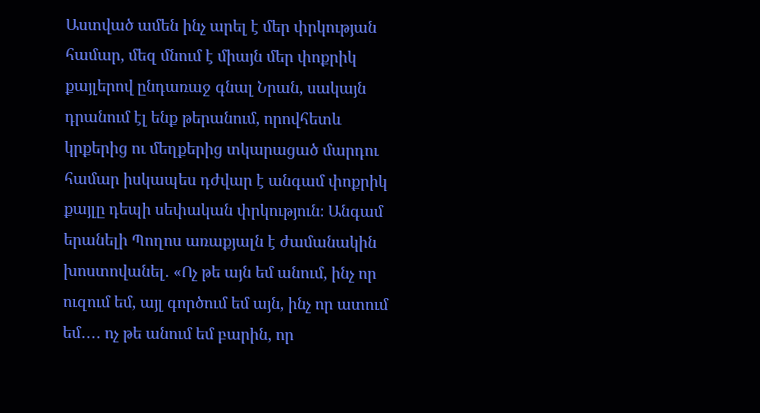Աստված ամեն ինչ արել է մեր փրկության համար, մեզ մնում է միայն մեր փոքրիկ քայլերով ընդառաջ գնալ Նրան, սակայն դրանում էլ ենք թերանում, որովհետև կրքերից ու մեղքերից տկարացած մարդու համար իսկապես դժվար է անգամ փոքրիկ քայլը դեպի սեփական փրկություն։ Անգամ երանելի Պողոս առաքյալն է ժամանակին խոստովանել․ «Ոչ թե այն եմ անում, ինչ որ ուզում եմ, այլ գործում եմ այն, ինչ որ ատում եմ․․․․ ոչ թե անում եմ բարին, որ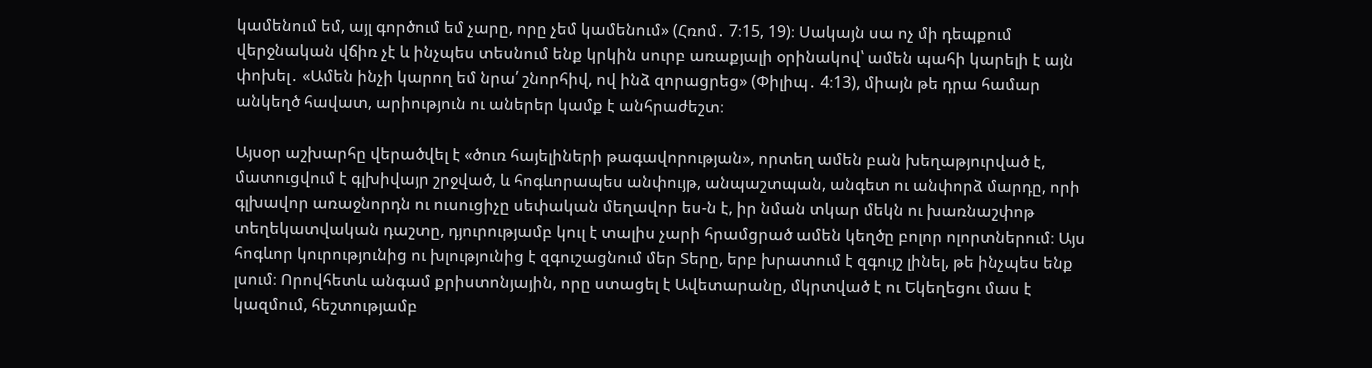կամենում եմ, այլ գործում եմ չարը, որը չեմ կամենում» (Հռոմ․ 7։15, 19)։ Սակայն սա ոչ մի դեպքում վերջնական վճիռ չէ և ինչպես տեսնում ենք կրկին սուրբ առաքյալի օրինակով՝ ամեն պահի կարելի է այն փոխել․ «Ամեն ինչի կարող եմ նրա՛ շնորհիվ, ով ինձ զորացրեց» (Փիլիպ․ 4։13), միայն թե դրա համար անկեղծ հավատ, արիություն ու աներեր կամք է անհրաժեշտ։

Այսօր աշխարհը վերածվել է «ծուռ հայելիների թագավորության», որտեղ ամեն բան խեղաթյուրված է, մատուցվում է գլխիվայր շրջված, և հոգևորապես անփույթ, անպաշտպան, անգետ ու անփորձ մարդը, որի գլխավոր առաջնորդն ու ուսուցիչը սեփական մեղավոր ես-ն է, իր նման տկար մեկն ու խառնաշփոթ տեղեկատվական դաշտը, դյուրությամբ կուլ է տալիս չարի հրամցրած ամեն կեղծը բոլոր ոլորտներում։ Այս հոգևոր կուրությունից ու խլությունից է զգուշացնում մեր Տերը, երբ խրատում է զգույշ լինել, թե ինչպես ենք լսում։ Որովհետև անգամ քրիստոնյային, որը ստացել է Ավետարանը, մկրտված է ու Եկեղեցու մաս է կազմում, հեշտությամբ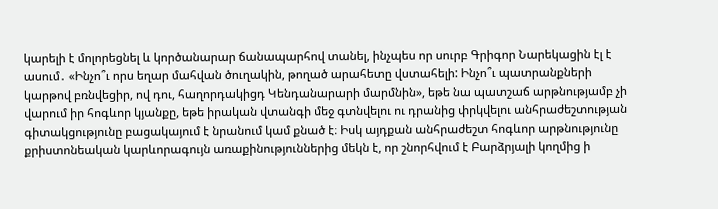կարելի է մոլորեցնել և կործանարար ճանապարհով տանել, ինչպես որ սուրբ Գրիգոր Նարեկացին էլ է ասում․ «Ինչո՞ւ որս եղար մահվան ծուղակին, թողած արահետը վստահելի: Ինչո՞ւ պատրանքների կարթով բռնվեցիր, ով դու, հաղորդակիցդ Կենդանարարի մարմնին», եթե նա պատշաճ արթնությամբ չի վարում իր հոգևոր կյանքը, եթե իրական վտանգի մեջ գտնվելու ու դրանից փրկվելու անհրաժեշտության գիտակցությունը բացակայում է նրանում կամ քնած է։ Իսկ այդքան անհրաժեշտ հոգևոր արթնությունը քրիստոնեական կարևորագույն առաքինություններից մեկն է, որ շնորհվում է Բարձրյալի կողմից ի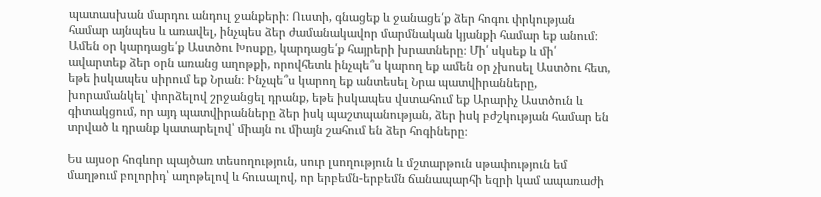պատասխան մարդու անդուլ ջանքերի։ Ուստի, գնացեք և ջանացե՛ք ձեր հոգու փրկության համար այնպես և առավել, ինչպես ձեր ժամանակավոր մարմնական կյանքի համար եք անում։ Ամեն օր կարդացե՛ք Աստծու Խոսքը, կարդացե՛ք հայրերի խրատները։ Մի՛ սկսեք և մի՛ ավարտեք ձեր օրն առանց աղոթքի, որովհետև ինչպե՞ս կարող եք ամեն օր չխոսել Աստծու հետ, եթե իսկապես սիրում եք Նրան։ Ինչպե՞ս կարող եք անտեսել Նրա պատվիրանները, խորամանկել՝ փորձելով շրջանցել դրանք, եթե իսկապես վստահում եք Արարիչ Աստծուն և գիտակցում, որ այդ պատվիրանները ձեր իսկ պաշտպանության, ձեր իսկ բժշկության համար են տրված և դրանք կատարելով՝ միայն ու միայն շահում են ձեր հոգիները։

Ես այսօր հոգևոր պայծառ տեսողություն, սուր լսողություն և մշտարթուն սթափություն եմ մաղթում բոլորիդ՝ աղոթելով և հուսալով, որ երբեմն-երբեմն ճանապարհի եզրի կամ ապառաժի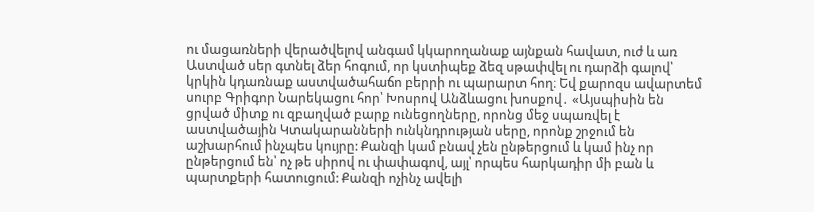ու մացառների վերածվելով անգամ կկարողանաք այնքան հավատ, ուժ և առ Աստված սեր գտնել ձեր հոգում, որ կստիպեք ձեզ սթափվել ու դարձի գալով՝ կրկին կդառնաք աստվածահաճո բերրի ու պարարտ հող։ Եվ քարոզս ավարտեմ սուրբ Գրիգոր Նարեկացու հոր՝ Խոսրով Անձևացու խոսքով․ «Այսպիսին են ցրված միտք ու զբաղված բարք ունեցողները, որոնց մեջ սպառվել է աստվածային Կտակարանների ունկնդրության սերը, որոնք շրջում են աշխարհում ինչպես կույրը: Քանզի կամ բնավ չեն ընթերցում և կամ ինչ որ ընթերցում են՝ ոչ թե սիրով ու փափագով, այլ՝ որպես հարկադիր մի բան և պարտքերի հատուցում: Քանզի ոչինչ ավելի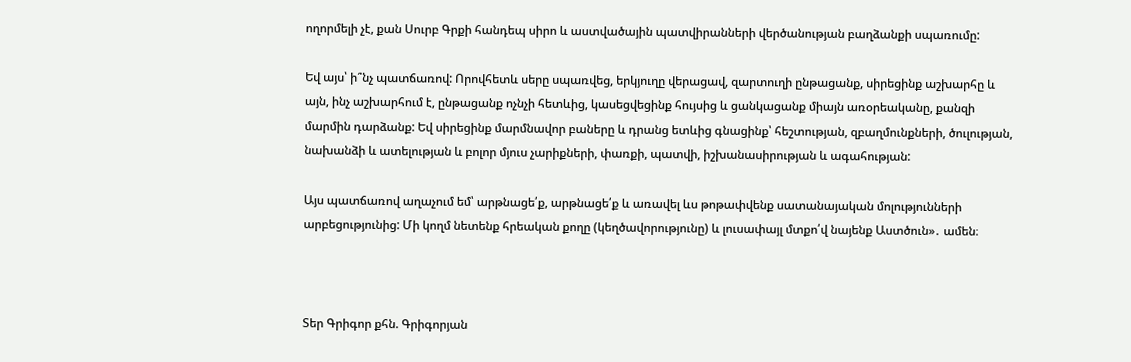ողորմելի չէ, քան Սուրբ Գրքի հանդեպ սիրո և աստվածային պատվիրանների վերծանության բաղձանքի սպառումը:

Եվ այս՝ ի՞նչ պատճառով: Որովհետև սերը սպառվեց, երկյուղը վերացավ, զարտուղի ընթացանք, սիրեցինք աշխարհը և այն, ինչ աշխարհում է, ընթացանք ոչնչի հետևից, կասեցվեցինք հույսից և ցանկացանք միայն առօրեականը, քանզի մարմին դարձանք: Եվ սիրեցինք մարմնավոր բաները և դրանց ետևից գնացինք՝ հեշտության, զբաղմունքների, ծուլության, նախանձի և ատելության և բոլոր մյուս չարիքների, փառքի, պատվի, իշխանասիրության և ագահության:

Այս պատճառով աղաչում եմ՝ արթնացե՛ք, արթնացե՛ք և առավել ևս թոթափվենք սատանայական մոլությունների արբեցությունից: Մի կողմ նետենք հրեական քողը (կեղծավորությունը) և լուսափայլ մտքո՛վ նայենք Աստծուն»․ ամեն։



Տեր Գրիգոր քհն. Գրիգորյան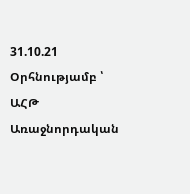31.10.21
Օրհնությամբ ՝ ԱՀԹ Առաջնորդական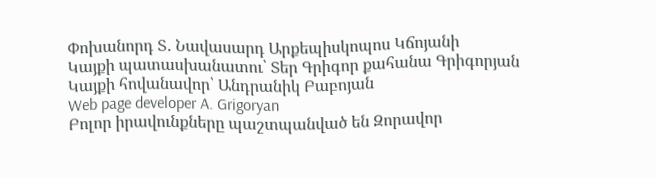Փոխանորդ Տ․ Նավասարդ Արքեպիսկոպոս Կճոյանի
Կայքի պատասխանատու՝ Տեր Գրիգոր քահանա Գրիգորյան
Կայքի հովանավոր՝ Անդրանիկ Բաբոյան
Web page developer A. Grigoryan
Բոլոր իրավունքները պաշտպանված են Զորավոր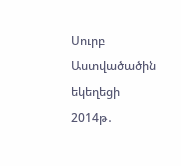Սուրբ Աստվածածին եկեղեցի 2014թ․